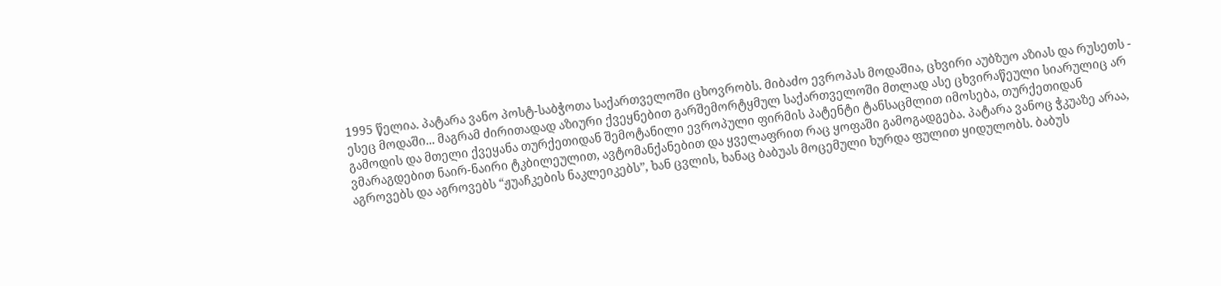1995 წელია. პატარა ვანო პოსტ-საბჭოთა საქართველოში ცხოვრობს. მიბაძო ევროპას მოდაშია, ცხვირი აუბზუო აზიას და რუსეთს - ესეც მოდაში... მაგრამ ძირითადად აზიური ქვეყნებით გარშემორტყმულ საქართველოში მთლად ასე ცხვირაწეული სიარულიც არ გამოდის და მთელი ქვეყანა თურქეთიდან შემოტანილი ევროპული ფირმის პატენტი ტანსაცმლით იმოსება, თურქეთიდან ვმარაგდებით ნაირ-ნაირი ტკბილეულით, ავტომანქანებით და ყველაფრით რაც ყოფაში გამოგადგება. პატარა ვანოც ჭკუაზე არაა, აგროვებს და აგროვებს “ჟუაჩკების ნაკლეიკებს”, ხან ცვლის, ხანაც ბაბუას მოცემული ხურდა ფულით ყიდულობს. ბაბუს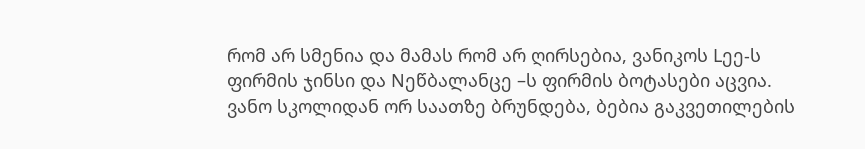რომ არ სმენია და მამას რომ არ ღირსებია, ვანიკოს Lეე-ს ფირმის ჯინსი და Nეწბალანცე –ს ფირმის ბოტასები აცვია.
ვანო სკოლიდან ორ საათზე ბრუნდება, ბებია გაკვეთილების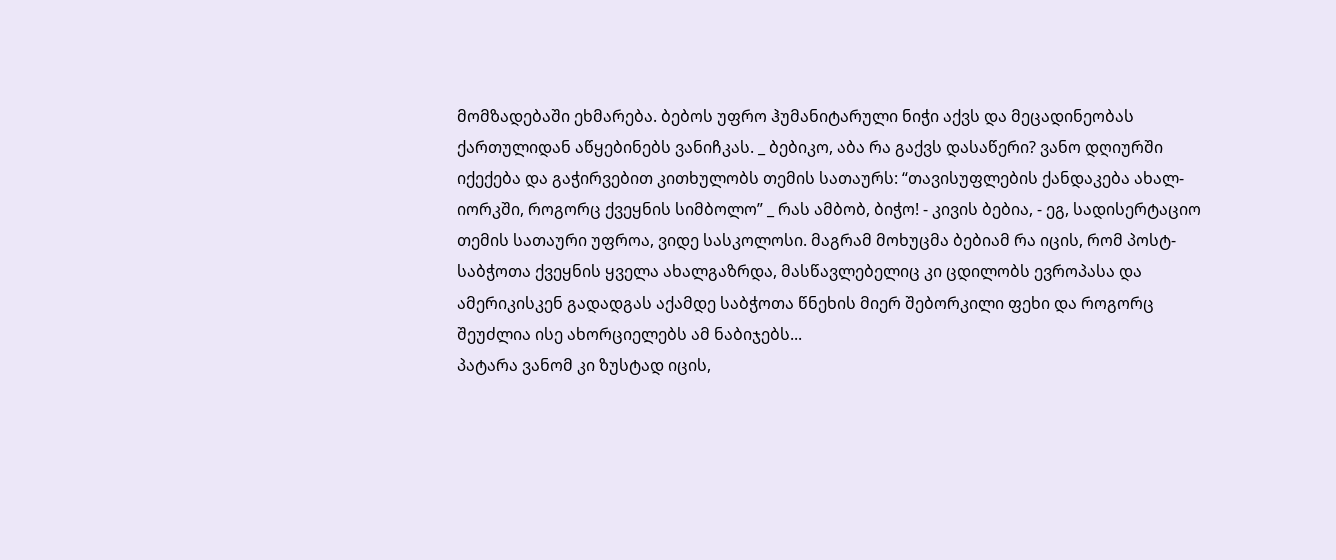მომზადებაში ეხმარება. ბებოს უფრო ჰუმანიტარული ნიჭი აქვს და მეცადინეობას ქართულიდან აწყებინებს ვანიჩკას. _ ბებიკო, აბა რა გაქვს დასაწერი? ვანო დღიურში იქექება და გაჭირვებით კითხულობს თემის სათაურს: “თავისუფლების ქანდაკება ახალ-იორკში, როგორც ქვეყნის სიმბოლო” _ რას ამბობ, ბიჭო! - კივის ბებია, - ეგ, სადისერტაციო თემის სათაური უფროა, ვიდე სასკოლოსი. მაგრამ მოხუცმა ბებიამ რა იცის, რომ პოსტ-საბჭოთა ქვეყნის ყველა ახალგაზრდა, მასწავლებელიც კი ცდილობს ევროპასა და ამერიკისკენ გადადგას აქამდე საბჭოთა წნეხის მიერ შებორკილი ფეხი და როგორც შეუძლია ისე ახორციელებს ამ ნაბიჯებს...
პატარა ვანომ კი ზუსტად იცის,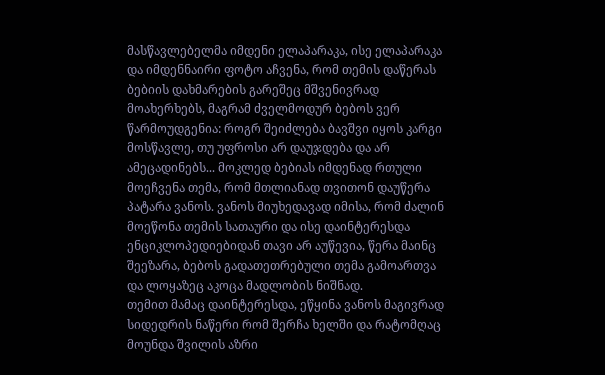მასწავლებელმა იმდენი ელაპარაკა, ისე ელაპარაკა და იმდენნაირი ფოტო აჩვენა, რომ თემის დაწერას ბებიის დახმარების გარეშეც მშვენივრად მოახერხებს, მაგრამ ძველმოდურ ბებოს ვერ წარმოუდგენია: როგრ შეიძლება ბავშვი იყოს კარგი მოსწავლე, თუ უფროსი არ დაუჯდება და არ ამეცადინებს... მოკლედ ბებიას იმდენად რთული მოეჩვენა თემა, რომ მთლიანად თვითონ დაუწერა პატარა ვანოს. ვანოს მიუხედავად იმისა, რომ ძალინ მოეწონა თემის სათაური და ისე დაინტერესდა ენციკლოპედიებიდან თავი არ აუწევია, წერა მაინც შეეზარა, ბებოს გადათეთრებული თემა გამოართვა და ლოყაზეც აკოცა მადლობის ნიშნად.
თემით მამაც დაინტერესდა, ეწყინა ვანოს მაგივრად სიდედრის ნაწერი რომ შერჩა ხელში და რატომღაც მოუნდა შვილის აზრი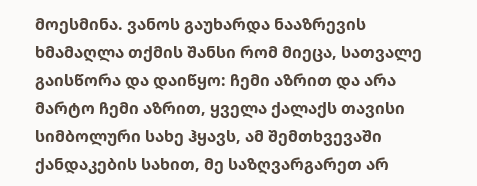მოესმინა. ვანოს გაუხარდა ნააზრევის ხმამაღლა თქმის შანსი რომ მიეცა, სათვალე გაისწორა და დაიწყო: ჩემი აზრით და არა მარტო ჩემი აზრით, ყველა ქალაქს თავისი სიმბოლური სახე ჰყავს, ამ შემთხვევაში ქანდაკების სახით, მე საზღვარგარეთ არ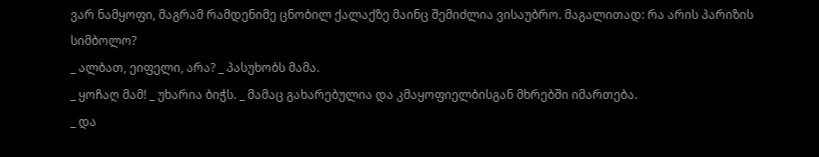ვარ ნამყოფი, მაგრამ რამდენიმე ცნობილ ქალაქზე მაინც შემიძლია ვისაუბრო. მაგალითად: რა არის პარიზის სიმბოლო?
_ ალბათ, ეიფელი, არა? _ პასუხობს მამა.
_ ყოჩაღ მამ! _ უხარია ბიჭს. _ მამაც გახარებულია და კმაყოფიელბისგან მხრებში იმართება.
_ და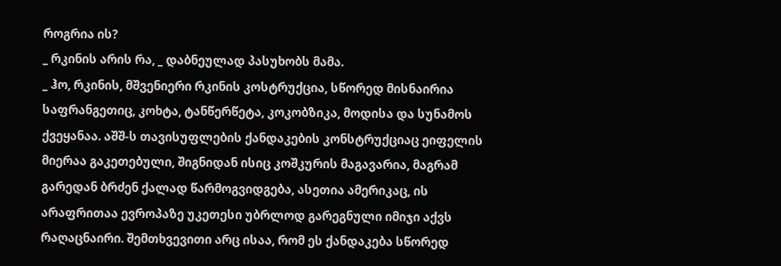როგრია ის?
_ რკინის არის რა, _ დაბნეულად პასუხობს მამა.
_ ჰო, რკინის, მშვენიერი რკინის კოსტრუქცია, სწორედ მისნაირია საფრანგეთიც, კოხტა, ტანწერწეტა, კოკობზიკა, მოდისა და სუნამოს ქვეყანაა. აშშ-ს თავისუფლების ქანდაკების კონსტრუქციაც ეიფელის მიერაა გაკეთებული, შიგნიდან ისიც კოშკურის მაგავარია, მაგრამ გარედან ბრძენ ქალად წარმოგვიდგება, ასეთია ამერიკაც, ის არაფრითაა ევროპაზე უკეთესი უბრლოდ გარეგნული იმიჯი აქვს რაღაცნაირი. შემთხვევითი არც ისაა, რომ ეს ქანდაკება სწორედ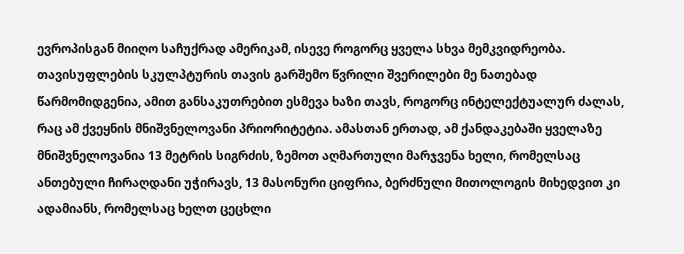ევროპისგან მიიღო საჩუქრად ამერიკამ, ისევე როგორც ყველა სხვა მემკვიდრეობა. თავისუფლების სკულპტურის თავის გარშემო წვრილი შვერილები მე ნათებად წარმომიდგენია, ამით განსაკუთრებით ესმევა ხაზი თავს, როგორც ინტელექტუალურ ძალას, რაც ამ ქვეყნის მნიშვნელოვანი პრიორიტეტია. ამასთან ერთად, ამ ქანდაკებაში ყველაზე მნიშვნელოვანია 13 მეტრის სიგრძის, ზემოთ აღმართული მარჯვენა ხელი, რომელსაც ანთებული ჩირაღდანი უჭირავს, 13 მასონური ციფრია, ბერძნული მითოლოგის მიხედვით კი ადამიანს, რომელსაც ხელთ ცეცხლი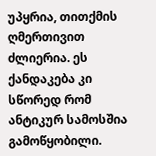უპყრია, თითქმის ღმერთივით ძლიერია. ეს ქანდაკება კი სწორედ რომ ანტიკურ სამოსშია გამოწყობილი.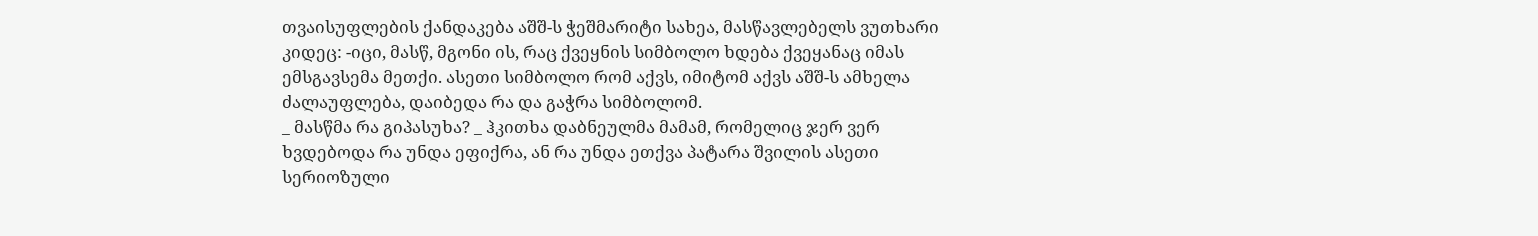თვაისუფლების ქანდაკება აშშ-ს ჭეშმარიტი სახეა, მასწავლებელს ვუთხარი კიდეც: -იცი, მასწ, მგონი ის, რაც ქვეყნის სიმბოლო ხდება ქვეყანაც იმას ემსგავსემა მეთქი. ასეთი სიმბოლო რომ აქვს, იმიტომ აქვს აშშ-ს ამხელა ძალაუფლება, დაიბედა რა და გაჭრა სიმბოლომ.
_ მასწმა რა გიპასუხა? _ ჰკითხა დაბნეულმა მამამ, რომელიც ჯერ ვერ ხვდებოდა რა უნდა ეფიქრა, ან რა უნდა ეთქვა პატარა შვილის ასეთი სერიოზული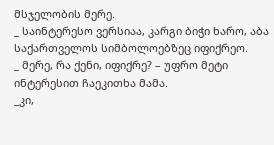მსჯელობის მერე.
_ საინტერესო ვერსიაა, კარგი ბიჭი ხარო, აბა საქართველოს სიმბოლოებზეც იფიქრეო.
_ მერე, რა ქენი, იფიქრე? – უფრო მეტი ინტერესით ჩაეკითხა მამა.
_კი,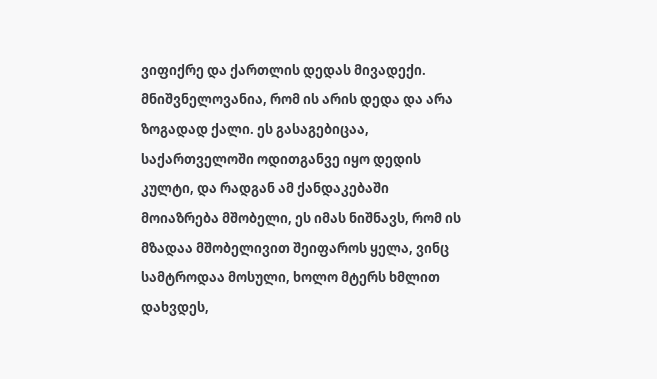ვიფიქრე და ქართლის დედას მივადექი. მნიშვნელოვანია, რომ ის არის დედა და არა ზოგადად ქალი. ეს გასაგებიცაა, საქართველოში ოდითგანვე იყო დედის კულტი, და რადგან ამ ქანდაკებაში მოიაზრება მშობელი, ეს იმას ნიშნავს, რომ ის მზადაა მშობელივით შეიფაროს ყელა, ვინც სამტროდაა მოსული, ხოლო მტერს ხმლით დახვდეს,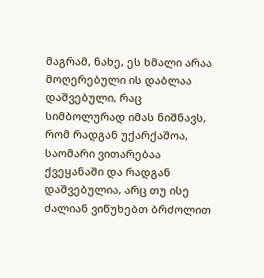მაგრამ, ნახე, ეს ხმალი არაა მოღერებული ის დაბლაა დაშვებული, რაც სიმბოლურად იმას ნიშნავს, რომ რადგან უქარქაშოა, საომარი ვითარებაა ქვეყანაში და რადგან დაშვებულია, არც თუ ისე ძალიან ვიწუხებთ ბრძოლით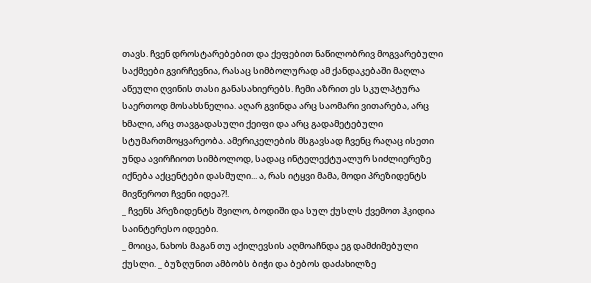თავს. ჩვენ დროსტარებებით და ქეფებით ნაწილობრივ მოგვარებული საქმეები გვირჩევნია, რასაც სიმბოლურად ამ ქანდაკებაში მაღლა აწეული ღვინის თასი განასახიერებს. ჩემი აზრით ეს სკულპტურა საერთოდ მოსახსნელია. აღარ გვინდა არც საომარი ვითარება, არც ხმალი, არც თავგადასული ქეიფი და არც გადამეტებული სტუმართმოყვარეობა. ამერიკელების მსგავსად ჩვენც რაღაც ისეთი უნდა ავირჩიოთ სიმბოლოდ, სადაც ინტელექტუალურ სიძლიერეზე იქნება აქცენტები დასმული... ა, რას იტყვი მამა, მოდი პრეზიდენტს მივწეროთ ჩვენი იდეა?!.
_ ჩვენს პრეზიდენტს შვილო, ბოდიში და სულ ქუსლს ქვემოთ ჰკიდია საინტერესო იდეები.
_ მოიცა, ნახოს მაგან თუ აქილევსის აღმოაჩნდა ეგ დამძიმებული ქუსლი. _ ბუზღუნით ამბობს ბიჭი და ბებოს დაძახილზე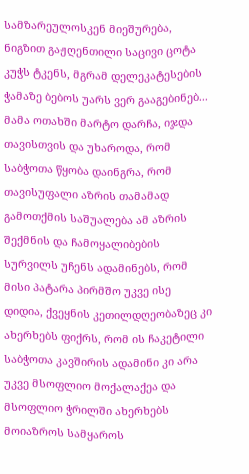სამზარეულოსკენ მიეშურება, ნიგზით გაჟღენთილი საცივი ცოტა კუჭს ტკენს, მგრამ დელეკატესების ჭამაზე ბებოს უარს ვერ გააგებინებ...
მამა ოთახში მარტო დარჩა, იჯდა თავისთვის და უხაროდა, რომ საბჭოთა წყობა დაინგრა, რომ თავისუფალი აზრის თამამად გამოთქმის საშუალება ამ აზრის შექმნის და ჩამოყალიბების სურვილს უჩენს ადამინებს, რომ მისი პატარა პირმშო უკვე ისე დიდია, ქვეყნის კეთილდღეობაზეც კი ახერხებს ფიქრს, რომ ის ჩაკეტილი საბჭოთა კავშირის ადამინი კი არა უკვე მსოფლიო მოქალაქეა და მსოფლიო ჭრილში ახერხებს მოიაზროს სამყაროს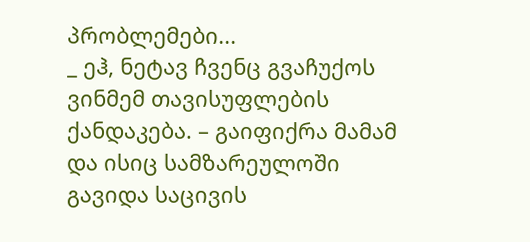პრობლემები...
_ ეჰ, ნეტავ ჩვენც გვაჩუქოს ვინმემ თავისუფლების ქანდაკება. – გაიფიქრა მამამ და ისიც სამზარეულოში გავიდა საცივის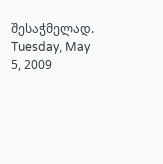შესაჭმელად.
Tuesday, May 5, 2009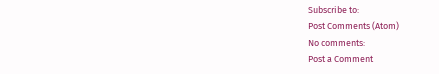Subscribe to:
Post Comments (Atom)
No comments:
Post a Comment